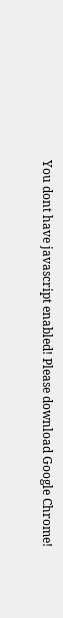You dont have javascript enabled! Please download Google Chrome!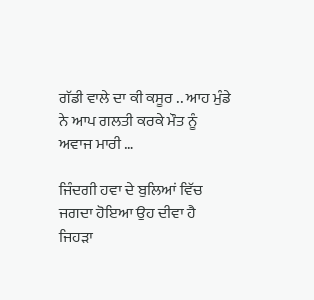ਗੱਡੀ ਵਾਲੇ ਦਾ ਕੀ ਕਸੂਰ .. ਆਹ ਮੁੰਡੇ ਨੇ ਆਪ ਗਲਤੀ ਕਰਕੇ ਮੌਤ ਨੂੰ ਅਵਾਜ ਮਾਰੀ …

ਜਿੰਦਗੀ ਹਵਾ ਦੇ ਬੁਲਿਆਂ ਵਿੱਚ ਜਗਦਾ ਹੋਇਆ ਉਹ ਦੀਵਾ ਹੈ ਜਿਹੜਾ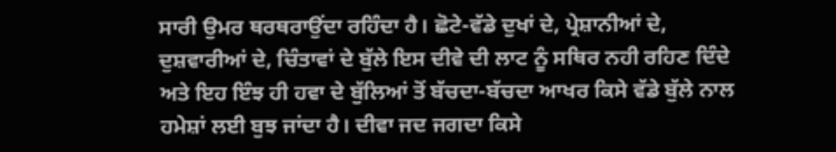ਸਾਰੀ ਉਮਰ ਥਰਥਰਾਉਂਦਾ ਰਹਿੰਦਾ ਹੈ। ਛੋਟੇ-ਵੱਡੇ ਦੁਖਾਂ ਦੇ, ਪ੍ਰੇਸ਼ਾਨੀਆਂ ਦੇ, ਦੁਸ਼ਵਾਰੀਆਂ ਦੇ, ਚਿੰਤਾਵਾਂ ਦੇ ਬੁੱਲੇ ਇਸ ਦੀਵੇ ਦੀ ਲਾਟ ਨੂੰ ਸਥਿਰ ਨਹੀ ਰਹਿਣ ਦਿੰਦੇ ਅਤੇ ਇਹ ਇੰਝ ਹੀ ਹਵਾ ਦੇ ਬੁੱਲਿਆਂ ਤੋਂ ਬੱਚਦਾ-ਬੱਚਦਾ ਆਖਰ ਕਿਸੇ ਵੱਡੇ ਬੁੱਲੇ ਨਾਲ ਹਮੇਸ਼ਾਂ ਲਈ ਬੁਝ ਜਾਂਦਾ ਹੈ। ਦੀਵਾ ਜਦ ਜਗਦਾ ਕਿਸੇ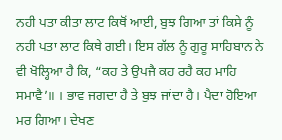ਨਹੀ ਪਤਾ ਕੀਤਾ ਲਾਟ ਕਿਥੋਂ ਆਈ, ਬੁਝ ਗਿਆ ਤਾਂ ਕਿਸੇ ਨੂੰ ਨਹੀ ਪਤਾ ਲਾਟ ਕਿਥੇ ਗਈ। ਇਸ ਗੱਲ ਨੂੰ ਗੁਰੂ ਸਾਹਿਬਾਨ ਨੇ ਵੀ ਖੋਲ੍ਹਿਆ ਹੈ ਕਿ, “ਕਹ ਤੇ ਉਪਜੈ ਕਹ ਰਹੈ ਕਹ ਮਾਹਿ ਸਮਾਵੈ’॥ । ਭਾਵ ਜਗਦਾ ਹੈ ਤੇ ਬੁਝ ਜਾਂਦਾ ਹੈ। ਪੈਦਾ ਹੋਇਆ ਮਰ ਗਿਆ। ਦੇਖਣ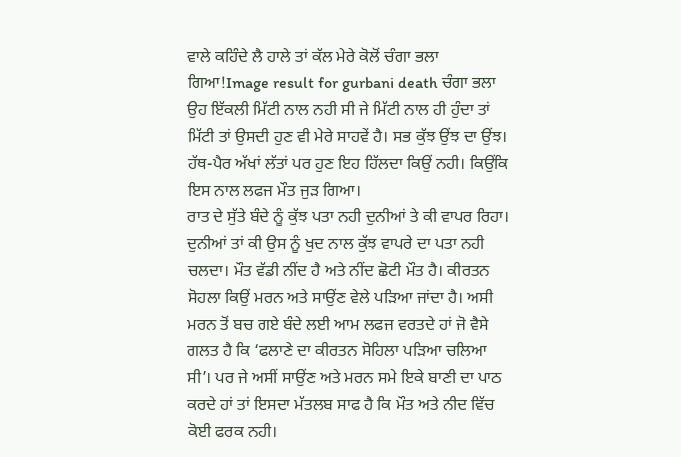ਵਾਲੇ ਕਹਿੰਦੇ ਲੈ ਹਾਲੇ ਤਾਂ ਕੱਲ ਮੇਰੇ ਕੋਲੋਂ ਚੰਗਾ ਭਲਾ ਗਿਆ!Image result for gurbani death ਚੰਗਾ ਭਲਾ ਉਹ ਇੱਕਲੀ ਮਿੱਟੀ ਨਾਲ ਨਹੀ ਸੀ ਜੇ ਮਿੱਟੀ ਨਾਲ ਹੀ ਹੁੰਦਾ ਤਾਂ ਮਿੱਟੀ ਤਾਂ ਉਸਦੀ ਹੁਣ ਵੀ ਮੇਰੇ ਸਾਹਵੇਂ ਹੈ। ਸਭ ਕੁੱਝ ਉਂਝ ਦਾ ਉਂਝ। ਹੱਥ-ਪੈਰ ਅੱਖਾਂ ਲੱਤਾਂ ਪਰ ਹੁਣ ਇਹ ਹਿੱਲਦਾ ਕਿਉਂ ਨਹੀ। ਕਿਉਂਕਿ ਇਸ ਨਾਲ ਲਫਜ ਮੌਤ ਜੁੜ ਗਿਆ।
ਰਾਤ ਦੇ ਸੁੱਤੇ ਬੰਦੇ ਨੂੰ ਕੁੱਝ ਪਤਾ ਨਹੀ ਦੁਨੀਆਂ ਤੇ ਕੀ ਵਾਪਰ ਰਿਹਾ। ਦੁਨੀਆਂ ਤਾਂ ਕੀ ਉਸ ਨੂੰ ਖੁਦ ਨਾਲ ਕੁੱਝ ਵਾਪਰੇ ਦਾ ਪਤਾ ਨਹੀ ਚਲਦਾ। ਮੌਤ ਵੱਡੀ ਨੀਂਦ ਹੈ ਅਤੇ ਨੀਂਦ ਛੋਟੀ ਮੌਤ ਹੈ। ਕੀਰਤਨ ਸੋਹਲਾ ਕਿਉਂ ਮਰਨ ਅਤੇ ਸਾਉਂਣ ਵੇਲੇ ਪੜਿਆ ਜਾਂਦਾ ਹੈ। ਅਸੀ ਮਰਨ ਤੋਂ ਬਚ ਗਏ ਬੰਦੇ ਲਈ ਆਮ ਲਫਜ ਵਰਤਦੇ ਹਾਂ ਜੋ ਵੈਸੇ ਗਲਤ ਹੈ ਕਿ ‘ਫਲਾਣੇ ਦਾ ਕੀਰਤਨ ਸੋਹਿਲਾ ਪੜਿਆ ਚਲਿਆ ਸੀ’। ਪਰ ਜੇ ਅਸੀਂ ਸਾਉਂਣ ਅਤੇ ਮਰਨ ਸਮੇ ਇਕੇ ਬਾਣੀ ਦਾ ਪਾਠ ਕਰਦੇ ਹਾਂ ਤਾਂ ਇਸਦਾ ਮੱਤਲਬ ਸਾਫ ਹੈ ਕਿ ਮੌਤ ਅਤੇ ਨੀਦ ਵਿੱਚ ਕੋਈ ਫਰਕ ਨਹੀ।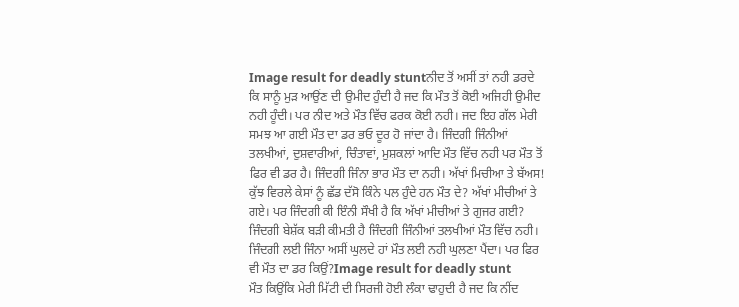Image result for deadly stuntਨੀਦ ਤੋਂ ਅਸੀਂ ਤਾਂ ਨਹੀ ਡਰਦੇ ਕਿ ਸਾਨੂੰ ਮੁੜ ਆਉਂਣ ਦੀ ਉਮੀਦ ਹੁੰਦੀ ਹੈ ਜਦ ਕਿ ਮੌਤ ਤੋਂ ਕੋਈ ਅਜਿਹੀ ਉਮੀਦ ਨਹੀ ਹੂੰਦੀ। ਪਰ ਨੀਦ ਅਤੇ ਮੌਤ ਵਿੱਚ ਫਰਕ ਕੋਈ ਨਹੀ। ਜਦ ਇਹ ਗੱਲ ਮੇਰੀ ਸਮਝ ਆ ਗਈ ਮੌਤ ਦਾ ਡਰ ਭਓ ਦੂਰ ਹੋ ਜਾਂਦਾ ਹੈ। ਜਿੰਦਗੀ ਜਿੰਨੀਆਂ ਤਲਖੀਆਂ, ਦੁਸ਼ਵਾਰੀਆਂ, ਚਿੰਤਾਵਾਂ, ਮੁਸ਼ਕਲਾਂ ਆਦਿ ਮੌਤ ਵਿੱਚ ਨਹੀ ਪਰ ਮੌਤ ਤੋਂ ਫਿਰ ਵੀ ਡਰ ਹੈ। ਜਿੰਦਗੀ ਜਿੰਨਾ ਭਾਰ ਮੌਤ ਦਾ ਨਹੀ। ਅੱਖਾਂ ਮਿਚੀਆ ਤੇ ਬੱਅਸ! ਕੁੱਝ ਵਿਰਲੇ ਕੇਸਾਂ ਨੂੰ ਛੱਡ ਦੱਸੋ ਕਿੰਨੇ ਪਲ ਹੁੰਦੇ ਹਨ ਮੌਤ ਦੇ? ਅੱਖਾਂ ਮੀਚੀਆਂ ਤੇ ਗਏ। ਪਰ ਜਿੰਦਗੀ ਕੀ ਇੰਨੀ ਸੌਖੀ ਹੈ ਕਿ ਅੱਖਾਂ ਮੀਚੀਆਂ ਤੇ ਗੁਜਰ ਗਈ? ਜਿੰਦਗੀ ਬੇਸ਼ੱਕ ਬੜੀ ਕੀਮਤੀ ਹੈ ਜਿੰਦਗੀ ਜਿੰਨੀਆਂ ਤਲਖੀਆਂ ਮੌਤ ਵਿੱਚ ਨਹੀ। ਜਿੰਦਗੀ ਲਈ ਜਿੰਨਾ ਅਸੀਂ ਘੁਲਦੇ ਹਾਂ ਮੌਤ ਲਈ ਨਹੀ ਘੁਲਣਾ ਪੈਂਦਾ। ਪਰ ਫਿਰ ਵੀ ਮੌਤ ਦਾ ਡਰ ਕਿਉਂ?Image result for deadly stunt
ਮੌਤ ਕਿਉਂਕਿ ਮੇਰੀ ਮਿੱਟੀ ਦੀ ਸਿਰਜੀ ਹੋਈ ਲੰਕਾ ਢਾਹੁਦੀ ਹੈ ਜਦ ਕਿ ਨੀਂਦ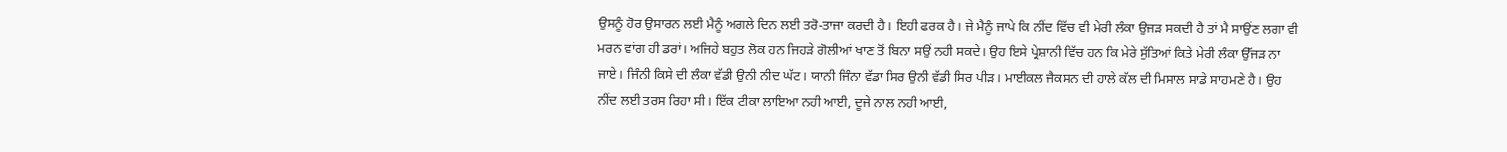ਉਸਨੂੰ ਹੋਰ ਉਸਾਰਨ ਲਈ ਮੈਨੂੰ ਅਗਲੇ ਦਿਨ ਲਈ ਤਰੋ-ਤਾਜਾ ਕਰਦੀ ਹੈ। ਇਹੀ ਫਰਕ ਹੈ। ਜੇ ਮੈਨੂੰ ਜਾਪੇ ਕਿ ਨੀਂਦ ਵਿੱਚ ਵੀ ਮੇਰੀ ਲੰਕਾ ਉਜੜ ਸਕਦੀ ਹੈ ਤਾਂ ਮੈ ਸਾਉਂਣ ਲਗਾ ਵੀ ਮਰਨ ਵਾਂਗ ਹੀ ਡਰਾਂ। ਅਜਿਹੇ ਬਹੁਤ ਲੋਕ ਹਨ ਜਿਹੜੇ ਗੋਲੀਆਂ ਖਾਣ ਤੋਂ ਬਿਨਾ ਸਉਂ ਨਹੀ ਸਕਦੇ। ਉਹ ਇਸੇ ਪ੍ਰੇਸ਼ਾਨੀ ਵਿੱਚ ਹਨ ਕਿ ਮੇਰੇ ਸੁੱਤਿਆਂ ਕਿਤੇ ਮੇਰੀ ਲੰਕਾ ਉੱਜੜ ਨਾ ਜਾਏ। ਜਿੰਨੀ ਕਿਸੇ ਦੀ ਲੰਕਾ ਵੱਡੀ ਉਨੀ ਨੀਦ ਘੱਟ। ਯਾਨੀ ਜਿੰਨਾ ਵੱਡਾ ਸਿਰ ਉਨੀ ਵੱਡੀ ਸਿਰ ਪੀੜ। ਮਾਈਕਲ ਜੈਕਸਨ ਦੀ ਹਾਲੇ ਕੱਲ ਦੀ ਮਿਸਾਲ ਸਾਡੇ ਸਾਹਮਣੇ ਹੈ। ਉਹ ਨੀਂਦ ਲਈ ਤਰਸ ਰਿਹਾ ਸੀ। ਇੱਕ ਟੀਕਾ ਲਾਇਆ ਨਹੀ ਆਈ, ਦੂਜੇ ਨਾਲ ਨਹੀ ਆਈ,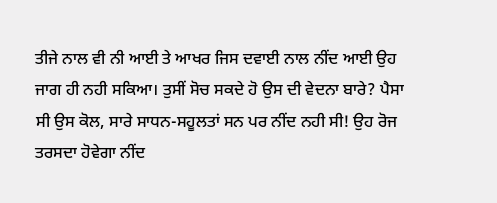ਤੀਜੇ ਨਾਲ ਵੀ ਨੀ ਆਈ ਤੇ ਆਖਰ ਜਿਸ ਦਵਾਈ ਨਾਲ ਨੀਂਦ ਆਈ ਉਹ ਜਾਗ ਹੀ ਨਹੀ ਸਕਿਆ। ਤੁਸੀਂ ਸੋਚ ਸਕਦੇ ਹੋ ਉਸ ਦੀ ਵੇਦਨਾ ਬਾਰੇ? ਪੈਸਾ ਸੀ ਉਸ ਕੋਲ, ਸਾਰੇ ਸਾਧਨ-ਸਹੂਲਤਾਂ ਸਨ ਪਰ ਨੀਂਦ ਨਹੀ ਸੀ! ਉਹ ਰੋਜ ਤਰਸਦਾ ਹੋਵੇਗਾ ਨੀਂਦ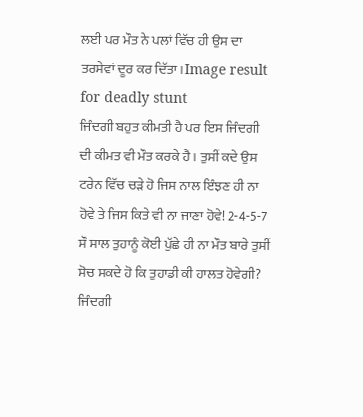ਲਈ ਪਰ ਮੌਤ ਨੇ ਪਲਾਂ ਵਿੱਚ ਹੀ ਉਸ ਦਾ ਤਰਸੇਵਾਂ ਦੂਰ ਕਰ ਦਿੱਤਾ।Image result for deadly stunt
ਜਿੰਦਗੀ ਬਹੁਤ ਕੀਮਤੀ ਹੈ ਪਰ ਇਸ ਜਿੰਦਗੀ ਦੀ ਕੀਮਤ ਵੀ ਮੌਤ ਕਰਕੇ ਹੈ। ਤੁਸੀਂ ਕਦੇ ਉਸ ਟਰੇਨ ਵਿੱਚ ਚੜੇ ਹੋ ਜਿਸ ਨਾਲ ਇੰਝਣ ਹੀ ਨਾ ਹੋਵੇ ਤੇ ਜਿਸ ਕਿਤੇ ਵੀ ਨਾ ਜਾਣਾ ਹੋਵੇ! 2-4-5-7 ਸੌ ਸਾਲ ਤੁਹਾਨੂੰ ਕੋਈ ਪੁੱਛੇ ਹੀ ਨਾ ਮੌਤ ਬਾਰੇ ਤੁਸੀਂ ਸੋਚ ਸਕਦੇ ਹੋ ਕਿ ਤੁਹਾਡੀ ਕੀ ਹਾਲਤ ਹੋਵੇਗੀ? ਜਿੰਦਗੀ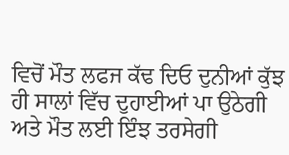ਵਿਚੋਂ ਮੌਤ ਲਫਜ ਕੱਢ ਦਿਓ ਦੁਨੀਆਂ ਕੁੱਝ ਹੀ ਸਾਲਾਂ ਵਿੱਚ ਦੁਹਾਈਆਂ ਪਾ ਉਠੇਗੀ ਅਤੇ ਮੌਤ ਲਈ ਇੰਝ ਤਰਸੇਗੀ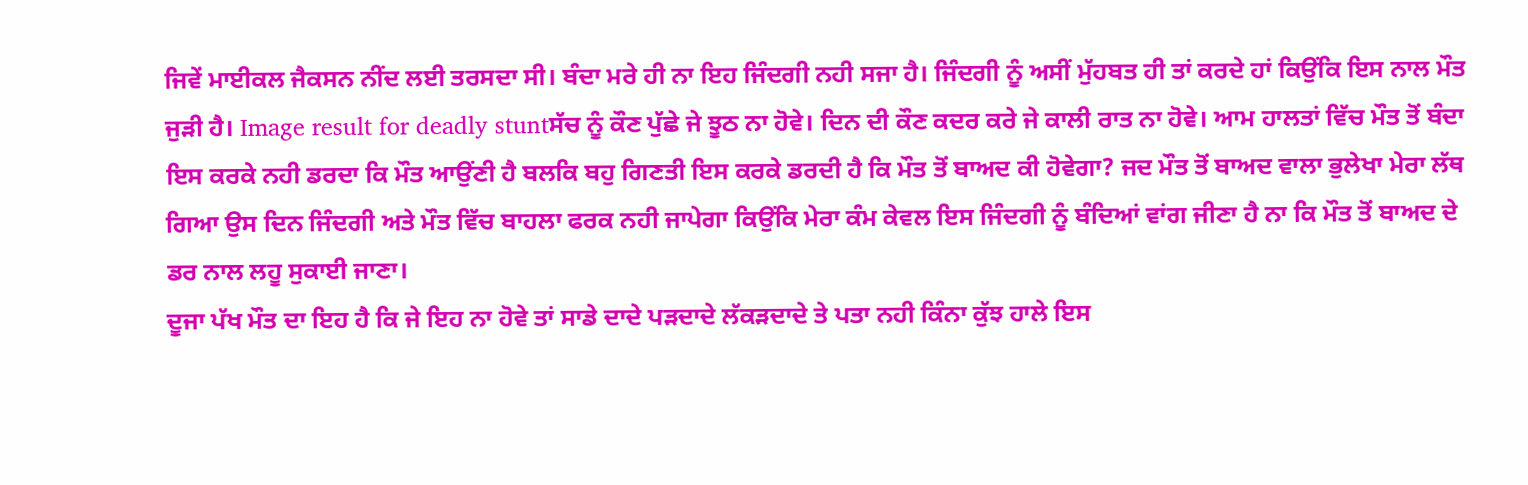ਜਿਵੇਂ ਮਾਈਕਲ ਜੈਕਸਨ ਨੀਂਦ ਲਈ ਤਰਸਦਾ ਸੀ। ਬੰਦਾ ਮਰੇ ਹੀ ਨਾ ਇਹ ਜਿੰਦਗੀ ਨਹੀ ਸਜਾ ਹੈ। ਜਿੰਦਗੀ ਨੂੰ ਅਸੀਂ ਮੁੱਹਬਤ ਹੀ ਤਾਂ ਕਰਦੇ ਹਾਂ ਕਿਉਂਕਿ ਇਸ ਨਾਲ ਮੌਤ ਜੁੜੀ ਹੈ। Image result for deadly stuntਸੱਚ ਨੂੰ ਕੌਣ ਪੁੱਛੇ ਜੇ ਝੂਠ ਨਾ ਹੋਵੇ। ਦਿਨ ਦੀ ਕੌਣ ਕਦਰ ਕਰੇ ਜੇ ਕਾਲੀ ਰਾਤ ਨਾ ਹੋਵੇ। ਆਮ ਹਾਲਤਾਂ ਵਿੱਚ ਮੌਤ ਤੋਂ ਬੰਦਾ ਇਸ ਕਰਕੇ ਨਹੀ ਡਰਦਾ ਕਿ ਮੌਤ ਆਉਂਣੀ ਹੈ ਬਲਕਿ ਬਹੁ ਗਿਣਤੀ ਇਸ ਕਰਕੇ ਡਰਦੀ ਹੈ ਕਿ ਮੌਤ ਤੋਂ ਬਾਅਦ ਕੀ ਹੋਵੇਗਾ? ਜਦ ਮੌਤ ਤੋਂ ਬਾਅਦ ਵਾਲਾ ਭੁਲੇਖਾ ਮੇਰਾ ਲੱਥ ਗਿਆ ਉਸ ਦਿਨ ਜਿੰਦਗੀ ਅਤੇ ਮੌਤ ਵਿੱਚ ਬਾਹਲਾ ਫਰਕ ਨਹੀ ਜਾਪੇਗਾ ਕਿਉਂਕਿ ਮੇਰਾ ਕੰਮ ਕੇਵਲ ਇਸ ਜਿੰਦਗੀ ਨੂੰ ਬੰਦਿਆਂ ਵਾਂਗ ਜੀਣਾ ਹੈ ਨਾ ਕਿ ਮੌਤ ਤੋਂ ਬਾਅਦ ਦੇ ਡਰ ਨਾਲ ਲਹੂ ਸੁਕਾਈ ਜਾਣਾ।
ਦੂਜਾ ਪੱਖ ਮੌਤ ਦਾ ਇਹ ਹੈ ਕਿ ਜੇ ਇਹ ਨਾ ਹੋਵੇ ਤਾਂ ਸਾਡੇ ਦਾਦੇ ਪੜਦਾਦੇ ਲੱਕੜਦਾਦੇ ਤੇ ਪਤਾ ਨਹੀ ਕਿੰਨਾ ਕੁੱਝ ਹਾਲੇ ਇਸ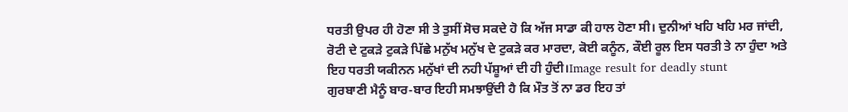ਧਰਤੀ ਉਪਰ ਹੀ ਹੋਣਾ ਸੀ ਤੇ ਤੁਸੀਂ ਸੋਚ ਸਕਦੇ ਹੋ ਕਿ ਅੱਜ ਸਾਡਾ ਕੀ ਹਾਲ ਹੋਣਾ ਸੀ। ਦੁਨੀਆਂ ਖਹਿ ਖਹਿ ਮਰ ਜਾਂਦੀ, ਰੋਟੀ ਦੇ ਟੁਕੜੇ ਟੁਕੜੇ ਪਿੱਛੇ ਮਨੁੱਖ ਮਨੁੱਖ ਦੇ ਟੁਕੜੇ ਕਰ ਮਾਰਦਾ, ਕੋਈ ਕਨੂੰਨ, ਕੌਈ ਰੂਲ ਇਸ ਧਰਤੀ ਤੇ ਨਾ ਹੁੰਦਾ ਅਤੇ ਇਹ ਧਰਤੀ ਯਕੀਨਨ ਮਨੁੱਖਾਂ ਦੀ ਨਹੀ ਪੱਸ਼ੂਆਂ ਦੀ ਹੀ ਹੁੰਦੀ।Image result for deadly stunt
ਗੁਰਬਾਣੀ ਮੈਨੂੰ ਬਾਰ-ਬਾਰ ਇਹੀ ਸਮਝਾਉਂਦੀ ਹੈ ਕਿ ਮੌਤ ਤੋਂ ਨਾ ਡਰ ਇਹ ਤਾਂ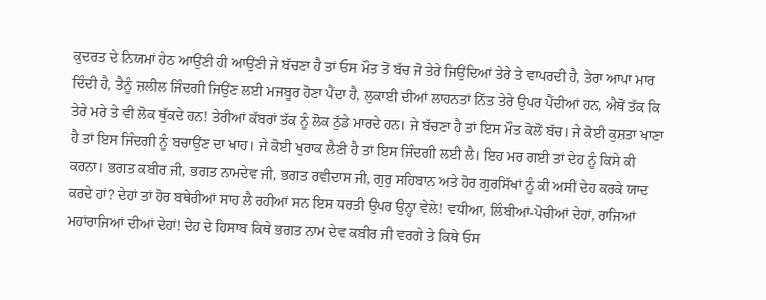ਕੁਦਰਤ ਦੇ ਨਿਯਮਾਂ ਹੇਠ ਆਉਂਣੀ ਹੀ ਆਉਂਣੀ ਜੇ ਬੱਚਣਾ ਹੈ ਤਾਂ ਓਸ ਮੌਤ ਤੋਂ ਬੱਚ ਜੋ ਤੇਰੇ ਜਿਉਂਦਿਆਂ ਤੇਰੇ ਤੇ ਵਾਪਰਦੀ ਹੈ, ਤੇਰਾ ਆਪਾ ਮਾਰ ਦਿੰਦੀ ਹੈ, ਤੈਨੂੰ ਜ਼ਲੀਲ ਜਿੰਦਗੀ ਜਿਉਂਣ ਲਈ ਮਜਬੂਰ ਹੋਣਾ ਪੈਂਦਾ ਹੈ, ਲੁਕਾਈ ਦੀਆਂ ਲਾਹਨਤਾਂ ਨਿੱਤ ਤੇਰੇ ਉਪਰ ਪੈਂਦੀਆਂ ਹਨ, ਐਥੋਂ ਤੱਕ ਕਿ ਤੇਰੇ ਮਰੇ ਤੇ ਵੀ ਲੋਕ ਥੁੱਕਦੇ ਹਨ! ਤੇਰੀਆਂ ਕੱਬਰਾਂ ਤੱਕ ਨੂੰ ਲੋਕ ਠੁੱਡੇ ਮਾਰਦੇ ਹਨ। ਜੇ ਬੱਚਣਾ ਹੈ ਤਾਂ ਇਸ ਮੌਤ ਕੋਲੋਂ ਬੱਚ। ਜੇ ਕੋਈ ਕੁਸ਼ਤਾ ਖਾਣਾ ਹੈ ਤਾਂ ਇਸ ਜਿੰਦਗੀ ਨੂੰ ਬਚਾਉਂਣ ਦਾ ਖਾਹ। ਜੇ ਕੋਈ ਖੁਰਾਕ ਲੈਣੀ ਹੈ ਤਾਂ ਇਸ ਜਿੰਦਗੀ ਲਈ ਲੈ। ਇਹ ਮਰ ਗਈ ਤਾਂ ਦੇਹ ਨੂੰ ਕਿਸੇ ਕੀ ਕਰਨਾ। ਭਗਤ ਕਬੀਰ ਜੀ, ਭਗਤ ਨਾਮਦੇਵ ਜੀ, ਭਗਤ ਰਵੀਦਾਸ ਜੀ, ਗੁਰੁ ਸਹਿਬਾਨ ਅਤੇ ਹੋਰ ਗੁਰਸਿੱਖਾਂ ਨੂੰ ਕੀ ਅਸੀਂ ਦੇਹ ਕਰਕੇ ਯਾਦ ਕਰਦੇ ਹਾਂ? ਦੇਹਾਂ ਤਾਂ ਹੋਰ ਬਥੇਰੀਆਂ ਸਾਹ ਲੈ ਰਹੀਆਂ ਸਨ ਇਸ ਧਰਤੀ ਉਪਰ ਉਨ੍ਹਾ ਵੇਲੇ! ਵਧੀਆ, ਲਿੰਬੀਆਂ-ਪੋਚੀਆਂ ਦੇਹਾਂ, ਰਾਜਿਆਂ ਮਹਾਂਰਾਜਿਆਂ ਦੀਆਂ ਦੇਹਾਂ! ਦੇਹ ਦੇ ਹਿਸਾਬ ਕਿਥੇ ਭਗਤ ਨਾਮ ਦੇਵ ਕਬੀਰ ਜੀ ਵਰਗੇ ਤੇ ਕਿਥੇ ਓਸ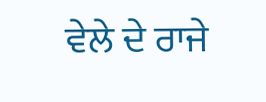ਵੇਲੇ ਦੇ ਰਾਜੇ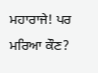ਮਹਾਰਾਜੇ! ਪਰ ਮਰਿਆ ਕੌਣ?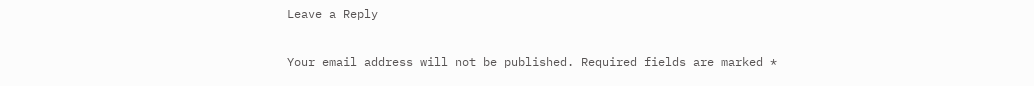Leave a Reply

Your email address will not be published. Required fields are marked *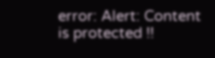error: Alert: Content is protected !!